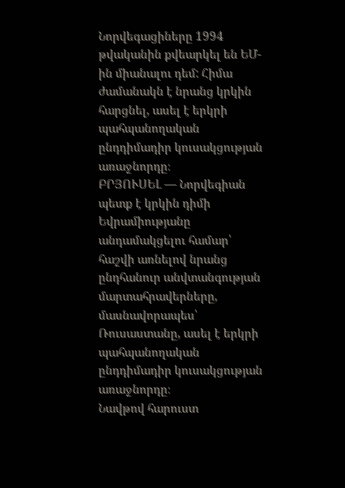Նորվեգացիները 1994 թվականին քվեարկել են ԵՄ-ին միանալու դեմ: Հիմա ժամանակն է նրանց կրկին հարցնել, ասել է երկրի պահպանողական ընդդիմադիր կուսակցության առաջնորդը։
ԲՐՅՈՒՍԵԼ — Նորվեգիան պետք է կրկին դիմի Եվրամիությանը անդամակցելու համար՝ հաշվի առնելով նրանց ընդհանուր անվտանգության մարտահրավերները, մասնավորապես՝ Ռուսաստանը, ասել է երկրի պահպանողական ընդդիմադիր կուսակցության առաջնորդը։
Նավթով հարուստ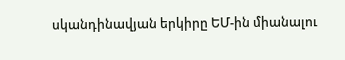սկանդինավյան երկիրը ԵՄ-ին միանալու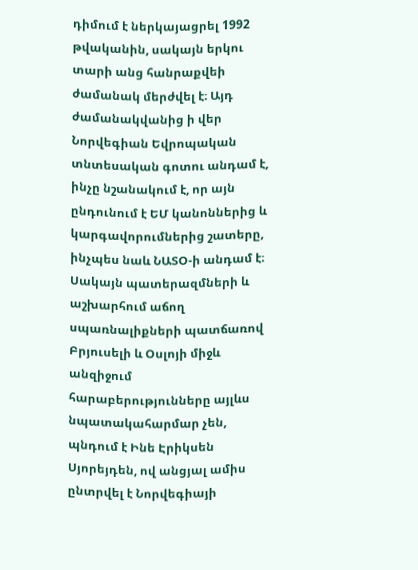դիմում է ներկայացրել 1992 թվականին, սակայն երկու տարի անց հանրաքվեի ժամանակ մերժվել է։ Այդ ժամանակվանից ի վեր Նորվեգիան Եվրոպական տնտեսական գոտու անդամ է, ինչը նշանակում է, որ այն ընդունում է ԵՄ կանոններից և կարգավորումներից շատերը, ինչպես նաև ՆԱՏՕ-ի անդամ է։
Սակայն պատերազմների և աշխարհում աճող սպառնալիքների պատճառով Բրյուսելի և Օսլոյի միջև անզիջում հարաբերությունները այլևս նպատակահարմար չեն, պնդում է Ինե Էրիկսեն Սյորեյդեն, ով անցյալ ամիս ընտրվել է Նորվեգիայի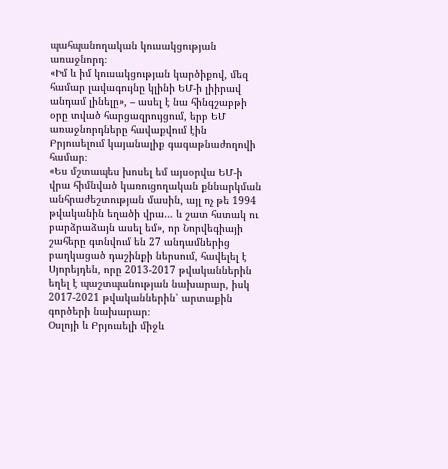պահպանողական կուսակցության առաջնորդ։
«Իմ և իմ կուսակցության կարծիքով, մեզ համար լավագույնը կլինի ԵՄ-ի լիիրավ անդամ լինելը», – ասել է նա հինգշաբթի օրը տված հարցազրույցում, երբ ԵՄ առաջնորդները հավաքվում էին Բրյուսելում կայանալիք գագաթնաժողովի համար։
«Ես մշտապես խոսել եմ այսօրվա ԵՄ-ի վրա հիմնված կառուցողական քննարկման անհրաժեշտության մասին, այլ ոչ թե 1994 թվականին եղածի վրա… և շատ հստակ ու բարձրաձայն ասել եմ», որ Նորվեգիայի շահերը գտնվում են 27 անդամներից բաղկացած դաշինքի ներսում, հավելել է Սյորեյդեն, որը 2013-2017 թվականներին եղել է պաշտպանության նախարար, իսկ 2017-2021 թվականներին՝ արտաքին գործերի նախարար։
Օսլոյի և Բրյուսելի միջև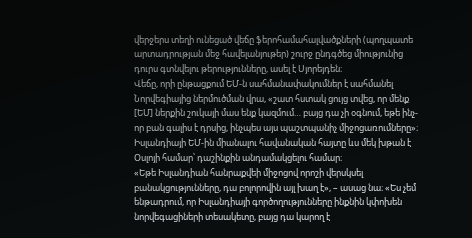վերջերս տեղի ունեցած վեճը ֆերոհամահալվածքների (պողպատե արտադրության մեջ հավելանյութեր) շուրջ ընդգծեց միությունից դուրս գտնվելու թերությունները, ասել է Սյորեյդեն։
Վեճը, որի ընթացքում ԵՄ-ն սահմանափակումներ է սահմանել Նորվեգիայից ներմուծման վրա, «շատ հստակ ցույց տվեց, որ մենք [ԵՄ] ներքին շուկայի մաս ենք կազմում… բայց դա չի օգնում, եթե ինչ-որ բան գալիս է դրսից, ինչպես այս պաշտպանիչ միջոցառումները»։
Իսլանդիայի ԵՄ-ին միանալու հավանական հայտը ևս մեկ խթան է Օսլոյի համար՝ դաշինքին անդամակցելու համար։
«Եթե Իսլանդիան հանրաքվեի միջոցով որոշի վերսկսել բանակցությունները, դա բոլորովին այլ խաղ է», – ասաց նա։ «Ես չեմ ենթադրում, որ Իսլանդիայի գործողությունները ինքնին կփոխեն նորվեգացիների տեսակետը, բայց դա կարող է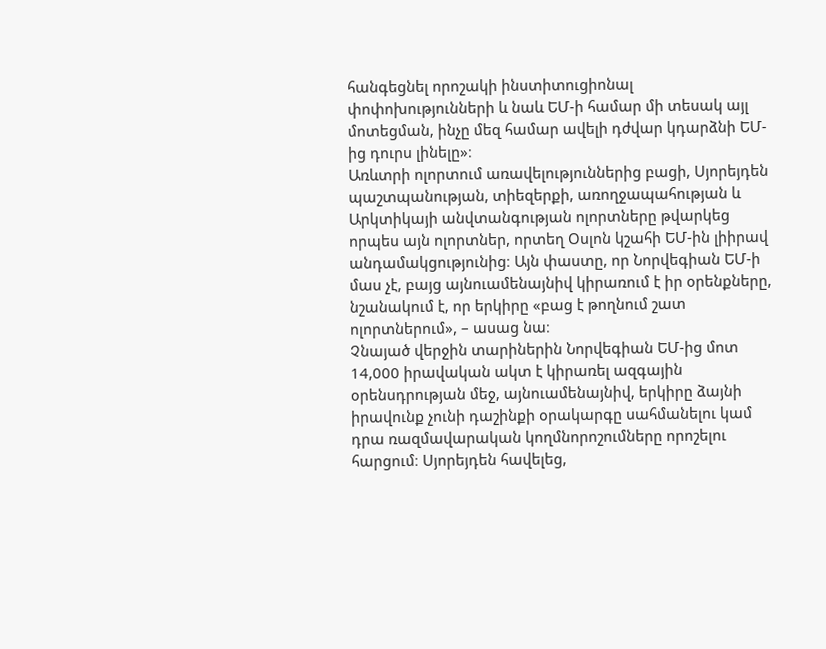հանգեցնել որոշակի ինստիտուցիոնալ փոփոխությունների և նաև ԵՄ-ի համար մի տեսակ այլ մոտեցման, ինչը մեզ համար ավելի դժվար կդարձնի ԵՄ-ից դուրս լինելը»։
Առևտրի ոլորտում առավելություններից բացի, Սյորեյդեն պաշտպանության, տիեզերքի, առողջապահության և Արկտիկայի անվտանգության ոլորտները թվարկեց որպես այն ոլորտներ, որտեղ Օսլոն կշահի ԵՄ-ին լիիրավ անդամակցությունից։ Այն փաստը, որ Նորվեգիան ԵՄ-ի մաս չէ, բայց այնուամենայնիվ կիրառում է իր օրենքները, նշանակում է, որ երկիրը «բաց է թողնում շատ ոլորտներում», – ասաց նա։
Չնայած վերջին տարիներին Նորվեգիան ԵՄ-ից մոտ 14,000 իրավական ակտ է կիրառել ազգային օրենսդրության մեջ, այնուամենայնիվ, երկիրը ձայնի իրավունք չունի դաշինքի օրակարգը սահմանելու կամ դրա ռազմավարական կողմնորոշումները որոշելու հարցում։ Սյորեյդեն հավելեց,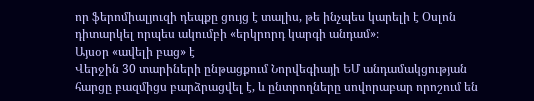որ ֆերոմիալյուզի դեպքը ցույց է տալիս, թե ինչպես կարելի է Օսլոն դիտարկել որպես ակումբի «երկրորդ կարգի անդամ»։
Այսօր «ավելի բաց» է
Վերջին 30 տարիների ընթացքում Նորվեգիայի ԵՄ անդամակցության հարցը բազմիցս բարձրացվել է, և ընտրողները սովորաբար որոշում են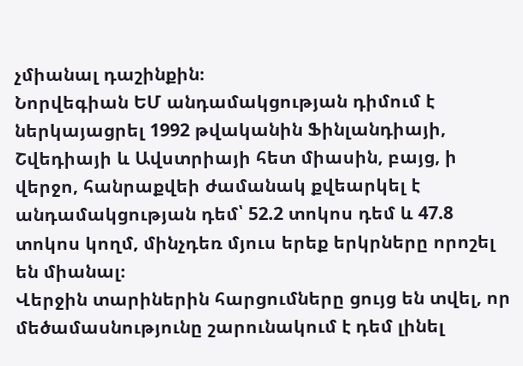չմիանալ դաշինքին։
Նորվեգիան ԵՄ անդամակցության դիմում է ներկայացրել 1992 թվականին Ֆինլանդիայի, Շվեդիայի և Ավստրիայի հետ միասին, բայց, ի վերջո, հանրաքվեի ժամանակ քվեարկել է անդամակցության դեմ՝ 52.2 տոկոս դեմ և 47.8 տոկոս կողմ, մինչդեռ մյուս երեք երկրները որոշել են միանալ։
Վերջին տարիներին հարցումները ցույց են տվել, որ մեծամասնությունը շարունակում է դեմ լինել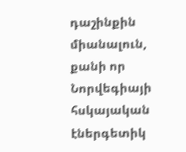դաշինքին միանալուն, քանի որ Նորվեգիայի հսկայական էներգետիկ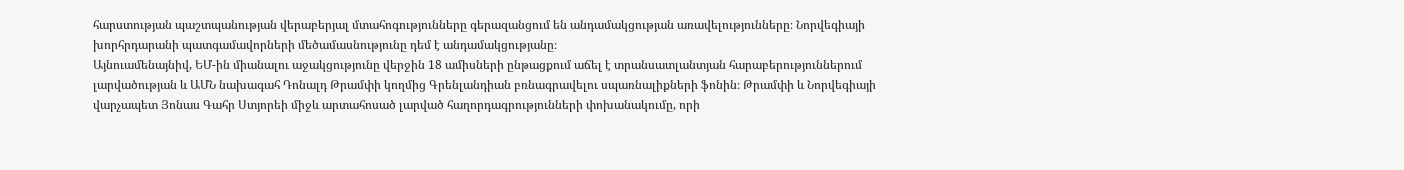հարստության պաշտպանության վերաբերյալ մտահոգությունները գերազանցում են անդամակցության առավելությունները։ Նորվեգիայի խորհրդարանի պատգամավորների մեծամասնությունը դեմ է անդամակցությանը։
Այնուամենայնիվ, ԵՄ-ին միանալու աջակցությունը վերջին 18 ամիսների ընթացքում աճել է տրանսատլանտյան հարաբերություններում լարվածության և ԱՄՆ նախագահ Դոնալդ Թրամփի կողմից Գրենլանդիան բռնագրավելու սպառնալիքների ֆոնին։ Թրամփի և Նորվեգիայի վարչապետ Յոնաս Գահր Ստյորեի միջև արտահոսած լարված հաղորդագրությունների փոխանակումը, որի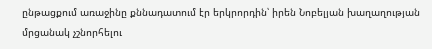ընթացքում առաջինը քննադատում էր երկրորդին՝ իրեն Նոբելյան խաղաղության մրցանակ չշնորհելու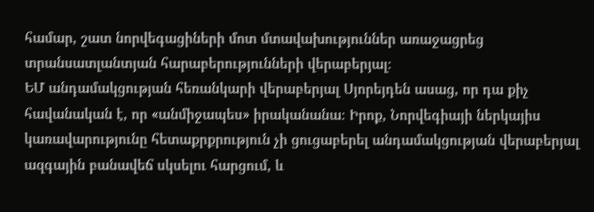համար, շատ նորվեգացիների մոտ մտավախություններ առաջացրեց տրանսատլանտյան հարաբերությունների վերաբերյալ։
ԵՄ անդամակցության հեռանկարի վերաբերյալ Սյորեյդեն ասաց, որ դա քիչ հավանական է, որ «անմիջապես» իրականանա։ Իրոք, Նորվեգիայի ներկայիս կառավարությունը հետաքրքրություն չի ցուցաբերել անդամակցության վերաբերյալ ազգային բանավեճ սկսելու հարցում, և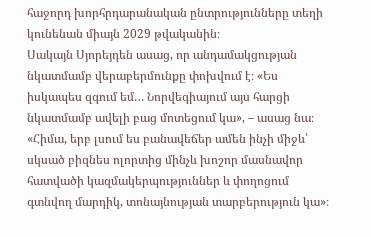հաջորդ խորհրդարանական ընտրությունները տեղի կունենան միայն 2029 թվականին։
Սակայն Սյորեյդեն ասաց, որ անդամակցության նկատմամբ վերաբերմունքը փոխվում է։ «Ես իսկապես զգում եմ… Նորվեգիայում այս հարցի նկատմամբ ավելի բաց մոտեցում կա», – ասաց նա։ «Հիմա, երբ լսում ես բանավեճեր ամեն ինչի միջև՝ սկսած բիզնես ոլորտից մինչև խոշոր մասնավոր հատվածի կազմակերպություններ և փողոցում գտնվող մարդիկ, տոնայնության տարբերություն կա»։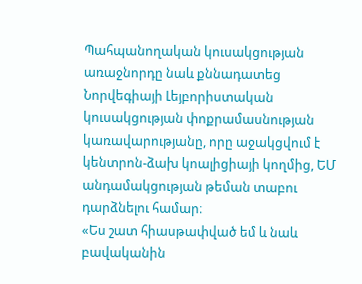Պահպանողական կուսակցության առաջնորդը նաև քննադատեց Նորվեգիայի Լեյբորիստական կուսակցության փոքրամասնության կառավարությանը, որը աջակցվում է կենտրոն-ձախ կոալիցիայի կողմից, ԵՄ անդամակցության թեման տաբու դարձնելու համար։
«Ես շատ հիասթափված եմ և նաև բավականին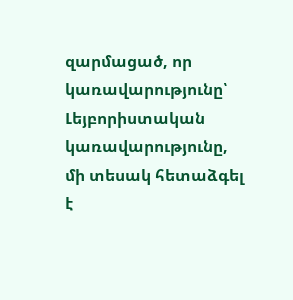զարմացած, որ կառավարությունը՝ Լեյբորիստական կառավարությունը, մի տեսակ հետաձգել է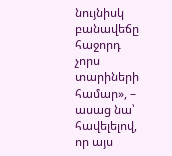նույնիսկ բանավեճը հաջորդ չորս տարիների համար», – ասաց նա՝ հավելելով, որ այս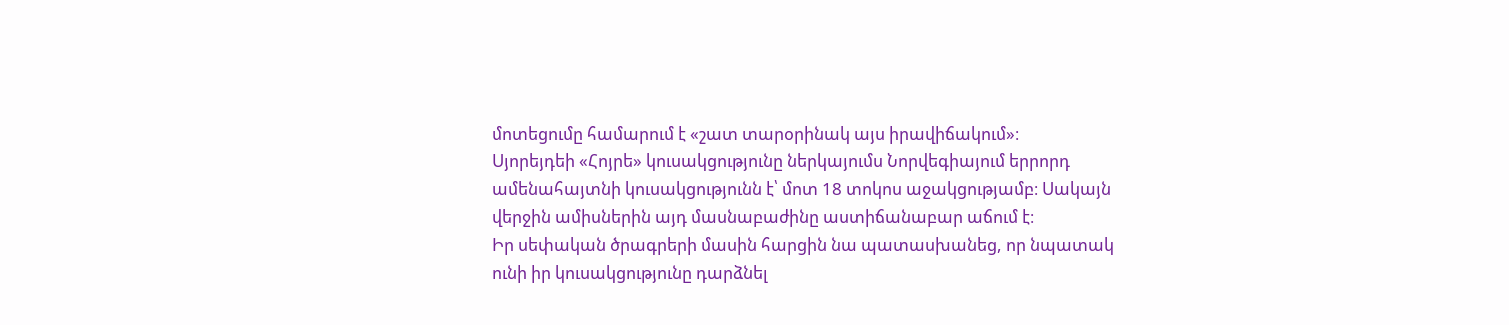մոտեցումը համարում է «շատ տարօրինակ այս իրավիճակում»։
Սյորեյդեի «Հոյրե» կուսակցությունը ներկայումս Նորվեգիայում երրորդ ամենահայտնի կուսակցությունն է՝ մոտ 18 տոկոս աջակցությամբ։ Սակայն վերջին ամիսներին այդ մասնաբաժինը աստիճանաբար աճում է։
Իր սեփական ծրագրերի մասին հարցին նա պատասխանեց, որ նպատակ ունի իր կուսակցությունը դարձնել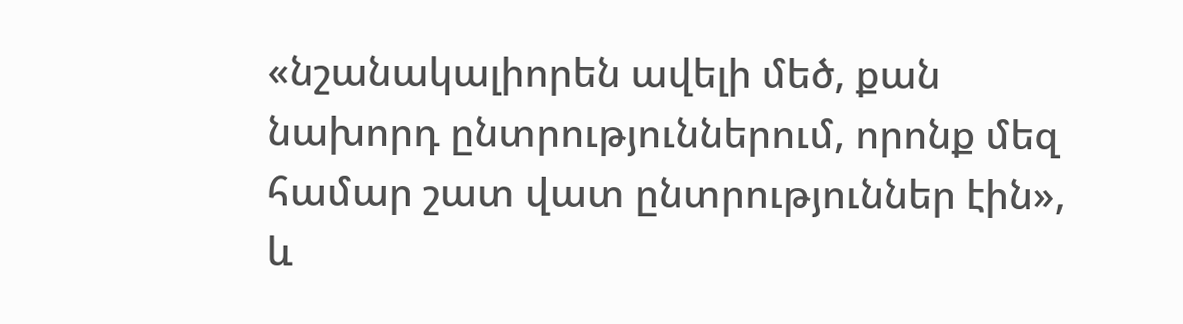«նշանակալիորեն ավելի մեծ, քան նախորդ ընտրություններում, որոնք մեզ համար շատ վատ ընտրություններ էին», և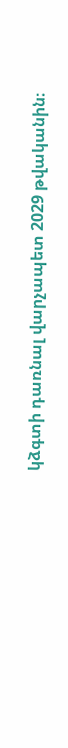կձգտի դառնալ վարչապետ 2029 թվականին։